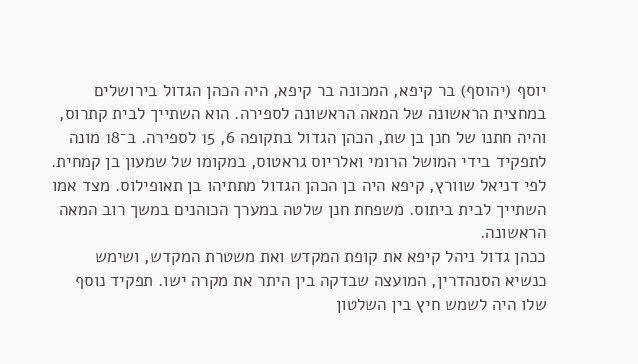יוסף (יהוסף) בר קיפא, המכונה בר קיפא, היה הכהן הגדול בירושלים במחצית הראשונה של המאה הראשונה לספירה. הוא השתייך לבית קתרוס, והיה חתנו של חנן בן שת, הכהן הגדול בתקופה 6, 15 לספירה. ב־18 מונה לתפקיד בידי המושל הרומי ואלריוס גראטוס, במקומו של שמעון בן קמחית.
לפי דניאל שוורץ, קיפא היה בן הכהן הגדול מתתיהו בן תאופילוס. מצד אמו השתייך לבית ביתוס. משפחת חנן שלטה במערך הכוהנים במשך רוב המאה הראשונה.
ככהן גדול ניהל קיפא את קופת המקדש ואת משטרת המקדש, ושימש כנשיא הסנהדרין, המועצה שבדקה בין היתר את מקרה ישו. תפקיד נוסף שלו היה לשמש חיץ בין השלטון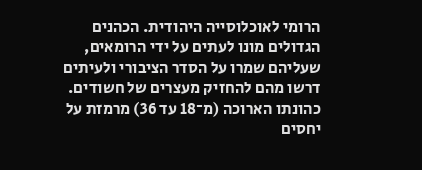הרומי לאוכלוסייה היהודית. הכהנים הגדולים מונו לעתים על ידי הרומאים, שעליהם שמרו על הסדר הציבורי ולעיתים דרשו מהם להחזיק מעצרים של חשודים.
כהונתו הארוכה (מ־18 עד 36) מרמזת על יחסים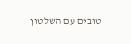טובים עם השלטון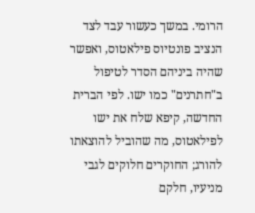הרומי. במשך כעשור עבד לצד הנציב פונטיוס פילאטוס, ואפשר שהיה ביניהם הסדר לטיפול ב"חתרנים" כמו ישו. לפי הברית החדשה, קיפא שלח את ישו לפילאטוס, מה שהוביל להוצאתו להורג; החוקרים חלוקים לגבי מניעיו, חלקם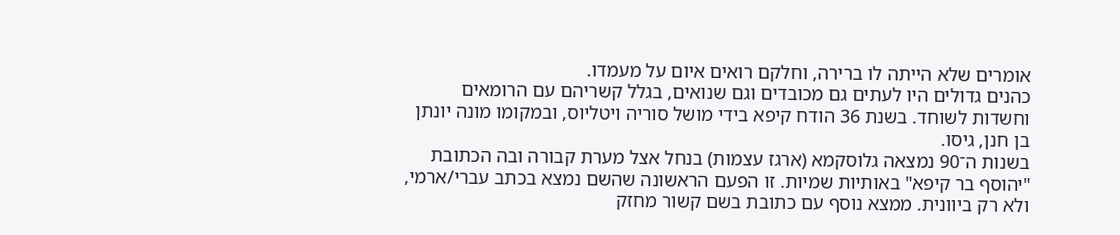אומרים שלא הייתה לו ברירה, וחלקם רואים איום על מעמדו.
כהנים גדולים היו לעתים גם מכובדים וגם שנואים, בגלל קשריהם עם הרומאים וחשדות לשוחד. בשנת 36 הודח קיפא בידי מושל סוריה ויטליוס, ובמקומו מונה יונתן בן חנן, גיסו.
בשנות ה־90 נמצאה גלוסקמא (ארגז עצמות) בנחל אצל מערת קבורה ובה הכתובת "יהוסף בר קיפא" באותיות שמיות. זו הפעם הראשונה שהשם נמצא בכתב עברי/ארמי, ולא רק ביוונית. ממצא נוסף עם כתובת בשם קשור מחזק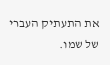את התעתיק העברי של שמו.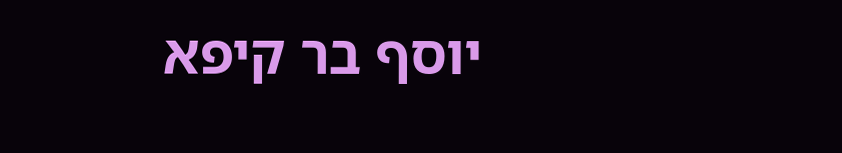יוסף בר קיפא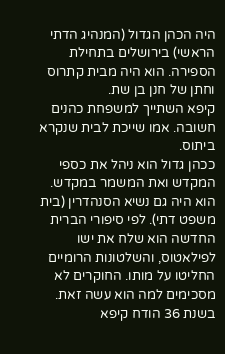היה הכהן הגדול (המנהיג הדתי הראשי) בירושלים בתחילת הספירה. הוא היה מבית קתרוס וחתן של חנן בן שת.
קיפא השתייך למשפחת כהנים חשובה. אמו שייכת לבית שנקרא ביתוס.
ככהן גדול הוא ניהל את כספי המקדש ואת המשמר במקדש. הוא היה גם נשיא הסנהדרין (בית משפט דתי). לפי סיפורי הברית החדשה הוא שלח את ישו לפילאטוס, והשלטונות הרומיים החליטו על מותו. החוקרים לא מסכימים למה הוא עשה זאת.
בשנת 36 הודח קיפא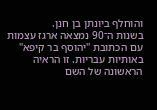והוחלף ביונתן בן חנן.
בשנות ה־90 נמצאה ארגז עצמות עם הכתובת "יהוסף בר קיפא" באותיות עבריות. זו הראיה הראשונה של השם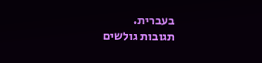בעברית.
תגובות גולשים